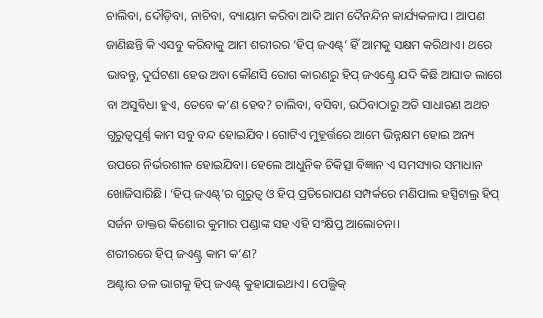ଚାଲିବା, ଦୌଡ଼ିବା, ନାଚିବା, ବ୍ୟାୟାମ କରିବା ଆଦି ଆମ ଦୈନନ୍ଦିନ କାର୍ଯ୍ୟକଳାପ। ଆପଣ ଜାଣିଛନ୍ତି କି ଏସବୁ କରିବାକୁ ଆମ ଶରୀରର ‘ହିପ୍ ଜଏଣ୍ଟ୍’ ହିଁ ଆମକୁ ସକ୍ଷମ କରିଥାଏ। ଥରେ ଭାବନ୍ତୁ, ଦୁର୍ଘଟଣା ହେଉ ଅବା କୌଣସି ରୋଗ କାରଣରୁ ହିପ୍ ଜଏଣ୍ଟ୍ରେ ଯଦି କିଛି ଆଘାତ ଲାଗେ ବା ଅସୁବିଧା ହୁଏ, ତେବେ କ’ଣ ହେବ? ଚାଲିବା, ବସିବା, ଉଠିବାଠାରୁ ଅତି ସାଧାରଣ ଅଥଚ ଗୁରୁତ୍ବପୂର୍ଣ୍ଣ କାମ ସବୁ ବନ୍ଦ ହୋଇଯିବ। ଗୋଟିଏ ମୁହୂର୍ତ୍ତରେ ଆମେ ଭିନ୍ନକ୍ଷମ ହୋଇ ଅନ୍ୟ ଉପରେ ନିର୍ଭରଶୀଳ ହୋଇଯିବା। ହେଲେ ଆଧୁନିକ ଚିକିତ୍ସା ବିଜ୍ଞାନ ଏ ସମସ୍ୟାର ସମାଧାନ ଖୋଜିସାରିଛି। ‘ହିପ୍ ଜଏଣ୍ଟ୍’ର ଗୁରୁତ୍ବ ଓ ହିପ୍ ପ୍ରତିରୋପଣ ସମ୍ପର୍କରେ ମଣିପାଲ ହସ୍ପିଟାଲ୍ର ହିପ୍ ସର୍ଜନ ଡାକ୍ତର କିଶୋର କୁମାର ପଣ୍ଡାଙ୍କ ସହ ଏହି ସଂକ୍ଷିପ୍ତ ଆଲୋଚନା।
ଶରୀରରେ ହିପ୍ ଜଏଣ୍ଟ୍ର କାମ କ’ଣ?
ଅଣ୍ଟାର ତଳ ଭାଗକୁ ହିପ୍ ଜଏଣ୍ଟ୍ କୁହାଯାଇଥାଏ। ପେଲ୍ଭିକ୍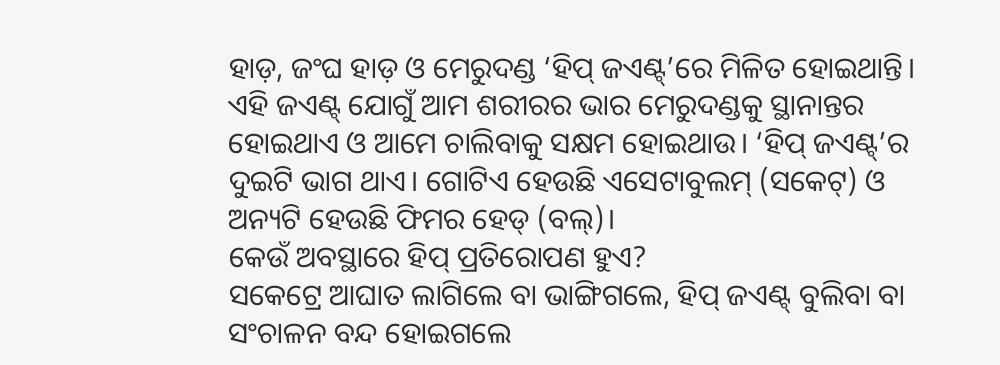ହାଡ଼, ଜଂଘ ହାଡ଼ ଓ ମେରୁଦଣ୍ଡ ‘ହିପ୍ ଜଏଣ୍ଟ୍’ରେ ମିଳିତ ହୋଇଥାନ୍ତି। ଏହି ଜଏଣ୍ଟ୍ ଯୋଗୁଁ ଆମ ଶରୀରର ଭାର ମେରୁଦଣ୍ଡକୁ ସ୍ଥାନାନ୍ତର ହୋଇଥାଏ ଓ ଆମେ ଚାଲିବାକୁ ସକ୍ଷମ ହୋଇଥାଉ। ‘ହିପ୍ ଜଏଣ୍ଟ୍’ର ଦୁଇଟି ଭାଗ ଥାଏ। ଗୋଟିଏ ହେଉଛି ଏସେଟାବୁଲମ୍ (ସକେଟ୍) ଓ ଅନ୍ୟଟି ହେଉଛି ଫିମର ହେଡ୍ (ବଲ୍)।
କେଉଁ ଅବସ୍ଥାରେ ହିପ୍ ପ୍ରତିରୋପଣ ହୁଏ?
ସକେଟ୍ରେ ଆଘାତ ଲାଗିଲେ ବା ଭାଙ୍ଗିଗଲେ, ହିପ୍ ଜଏଣ୍ଟ୍ ବୁଲିବା ବା ସଂଚାଳନ ବନ୍ଦ ହୋଇଗଲେ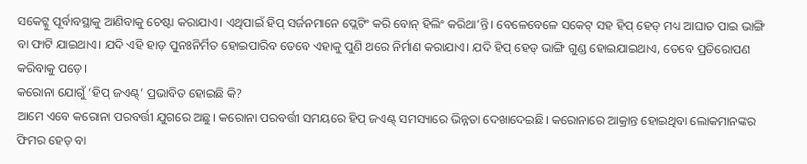ସକେଟ୍କୁ ପୂର୍ବାବସ୍ଥାକୁ ଆଣିବାକୁ ଚେଷ୍ଟା କରାଯାଏ। ଏଥିପାଇଁ ହିପ୍ ସର୍ଜନମାନେ ପ୍ଲେଟିଂ କରି ବୋନ୍ ହିଲିଂ କରିଥା’ନ୍ତି। ବେଳେବେଳେ ସକେଟ୍ ସହ ହିପ୍ ହେଡ୍ ମଧ୍ୟ ଆଘାତ ପାଇ ଭାଙ୍ଗି ବା ଫାଟି ଯାଇଥାଏ। ଯଦି ଏହି ହାଡ଼ ପୁନଃନିର୍ମିତ ହୋଇପାରିବ ତେବେ ଏହାକୁ ପୁଣି ଥରେ ନିର୍ମାଣ କରାଯାଏ। ଯଦି ହିପ୍ ହେଡ୍ ଭାଙ୍ଗି ଗୁଣ୍ଡ ହୋଇଯାଇଥାଏ, ତେବେ ପ୍ରତିରୋପଣ କରିବାକୁ ପଡ଼େ।
କରୋନା ଯୋଗୁଁ ‘ହିପ୍ ଜଏଣ୍ଟ୍’ ପ୍ରଭାବିତ ହୋଇଛି କି?
ଆମେ ଏବେ କରୋନା ପରବର୍ତ୍ତୀ ଯୁଗରେ ଅଛୁ। କରୋନା ପରବର୍ତ୍ତୀ ସମୟରେ ହିପ୍ ଜଏଣ୍ଟ୍ ସମସ୍ୟାରେ ଭିନ୍ନତା ଦେଖାଦେଇଛି। କରୋନାରେ ଆକ୍ରାନ୍ତ ହୋଇଥିବା ଲୋକମାନଙ୍କର ଫିମର ହେଡ୍ ବା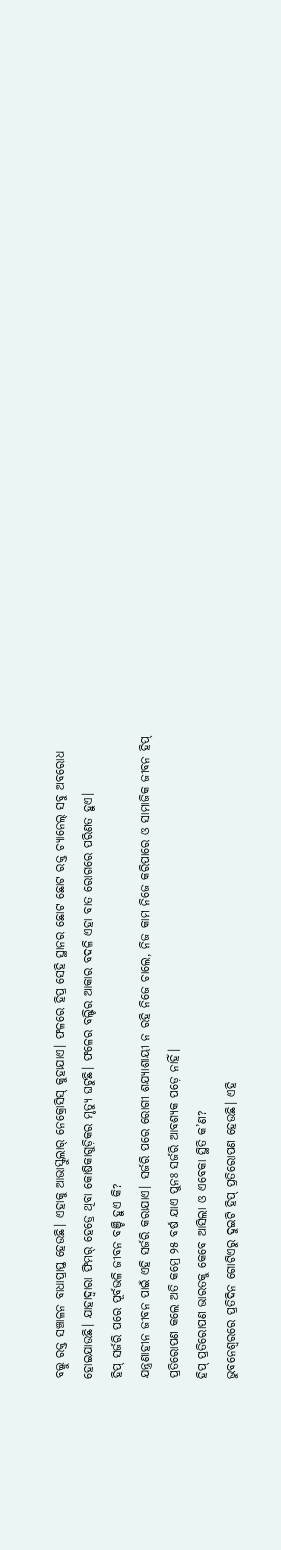ବଲ୍କୁ ରକ୍ତ ସଞ୍ଚାଳନ ବାଧାପ୍ରାପ୍ତ ହେଉଛି। ଏହାକୁ ଆଭାସ୍କୁଲାର୍ ନେକ୍ରୋସିସ୍ କୁହାଯାଏ। ଫଳରେ ହିପ୍ର ସେହି ସ୍ଥାନର ଛୋଟ ଛୋଟ ରକ୍ତ ଚ୍ୟାନେଲ୍ ସବୁ ଅବରୋଧ ହୋଇଯାଉଛି। ଯାହାଦ୍ବାରା ଫିମର୍ ହେଡ୍ରେ ଥିବା କୋଷିକାଗୁଡ଼ିକର ମୃତ୍ୟୁ ଘଟୁଛି। ଫଳେର ବଲ୍ଟିର ଆକାର ବଦଳି ଏହା ବାତ ରୋଗରେ ପରିଣତ ହୁଏ।
ହିପ୍ ସର୍ଜରି ପରେ ପୂର୍ବଭଳି ଜୀବନ ବଞ୍ଚି ହୁଏ କି?
ଯନ୍ତ୍ରଣାହୀନ ଜୀବନ ପାଇଁ ଏହି ସର୍ଜରି କରାଯାଏ। ସର୍ଜରି ପରେ ରୋଗୀ ଶଯ୍ୟାଶାୟୀ ନ ରହି ନିଜେ ଚାଲେ, ନିଜ କାମ ନିଜେ କରିପାରେ ଓ ସାମାଜିକ ଜୀବନ ହିପ୍ ପ୍ରତିରୋପଣ କଲେ ଅତି କମ୍ରେ ୨୫ ବର୍ଷ ଯାଏ ପୁନଃ ସର୍ଜରି ଆବଶ୍ୟକ ପଡ଼େ ନାହିଁ।
ହିପ୍ ପ୍ରତିରୋପଣ ଭାରତକୁ କେବେ ଆସିଲା ଓ ଏବେକା ସ୍ଥିତି କ’ଣ?
ଭୁବନେଶ୍ବରରେ ପ୍ରତିଦିନ ଗୋଟିଏରୁ ଦୁଇଟି ହିପ୍ ପ୍ରତିରୋପଣ ହେଉଛି। ଏହି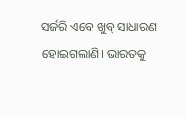ସର୍ଜରି ଏବେ ଖୁବ୍ ସାଧାରଣ ହୋଇଗଲାଣି। ଭାରତକୁ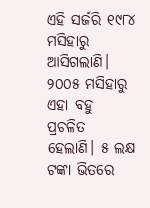ଏହି ସର୍ଜରି ୧୯୮୪ ମସିହାରୁ ଆସିଗଲାଣି। ୨୦୦୫ ମସିହାରୁ ଏହା ବହୁ ପ୍ରଚଳିତ ହେଲାଣି। ୫ ଲକ୍ଷ ଟଙ୍କା ଭିତରେ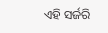ଏହି ସର୍ଜରି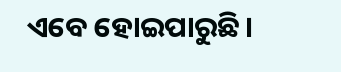ଏବେ ହୋଇପାରୁଛି।